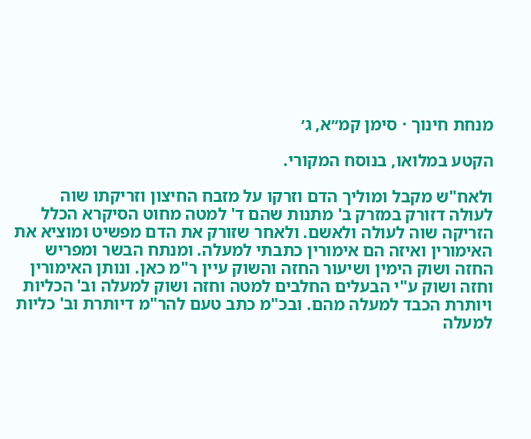מנחת חינוך · סימן קמ״א, ג׳

הקטע במלואו, בנוסח המקורי.

ולאח"ש מקבל ומוליך הדם וזרקו על מזבח החיצון וזריקתו שוה לעולה דזורק במזרק ב' מתנות שהם ד' למטה מחוט הסיקרא הכלל הזריקה שוה לעולה ולאשם. ולאחר שזורק את הדם מפשיט ומוציא את האימורין ואיזה הם אימורין כתבתי למעלה. ומנתח הבשר ומפריש החזה ושוק הימין ושיעור החזה והשוק עיין ר"מ כאן. ונותן האימורין וחזה ושוק ע"י הבעלים החלבים למטה וחזה ושוק למעלה וב' הכליות ויותרת הכבד למעלה מהם. ובכ"מ כתב טעם להר"מ דיותרת וב' כליות למעלה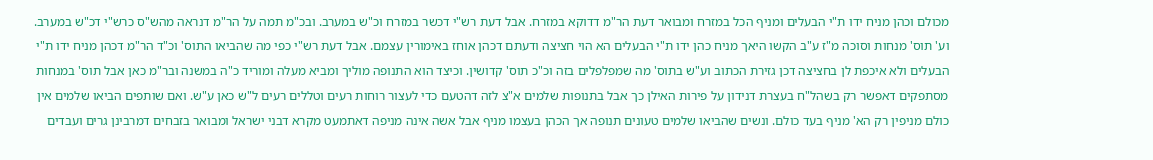מכולם וכהן מניח ידו ת"י הבעלים ומניף הכל במזרח ומבואר דעת הר"מ דדוקא במזרח. אבל דעת רש"י דכשר במזרח וכ"ש במערב. ובכ"מ תמה על הר"מ דנראה מהש"ס כרש"י דכ"ש במערב. וע' תוס' מנחות וסוכה מ"ז ע"ב הקשו היאך מניח כהן ידו ת"י הבעלים הא הוי חציצה ודעתם דכהן אוחז באימורין עצמם. אבל דעת רש"י כפי מה שהביאו התוס' וכ"ד הר"מ דכהן מניח ידו ת"י הבעלים ולא איכפת לן בחציצה דכן גזירת הכתוב וע"ש בתוס' מה שמפלפלים בזה וכ"כ תוס' קדושין. וכיצד הוא התנופה מוליך ומביא מעלה ומוריד כ"ה במשנה ובר"מ כאן אבל תוס' במנחות מסתפקים דאפשר רק בשהל"ח בעצרת דנידון על פירות האילן כך אבל בתנופות שלמים א"צ לזה דהטעם כדי לעצור רוחות רעים וטללים רעים ל"ש כאן ע"ש. ואם שותפים הביאו שלמים אין כולם מניפין רק הא' מניף בעד כולם. ונשים שהביאו שלמים טעונים תנופה אך הכהן בעצמו מניף אבל אשה אינה מניפה דאתמעט מקרא דבני ישראל ומבואר בזבחים דמרבינן גרים ועבדים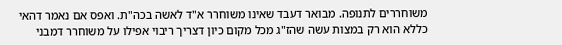משוחררים לתנופה. מבואר דעבד שאינו משוחרר א"ד לאשה בכה"ת. ואפס אם נאמר דהאי כללא הוא רק במצות עשה שהז"ג מכל מקום כיון דצריך ריבוי אפילו על משוחרר דמבני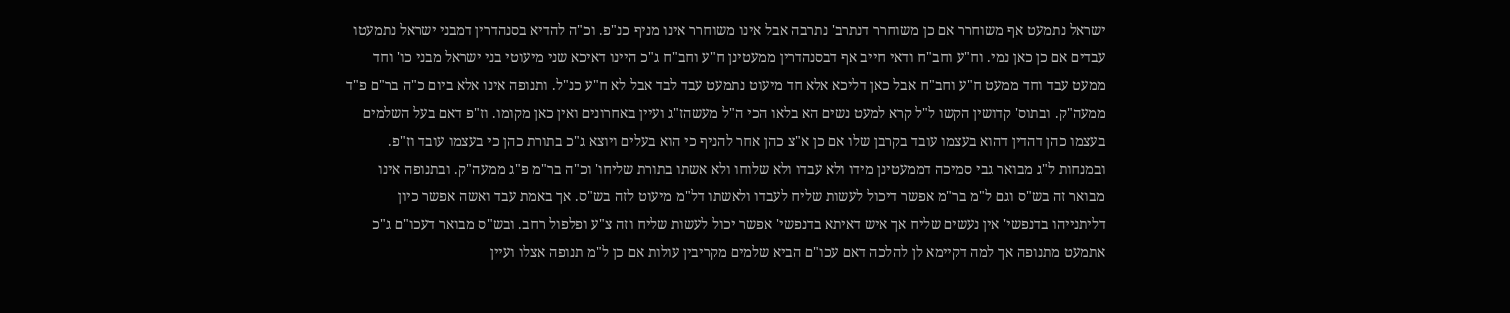ישראל נתמעט אף משוחרר אם כן משוחרר דנתרב' נתרבה אבל אינו משוחרר אינו מניף כנ"פ. וכ"ה להדיא בסנהדרין דמבני ישראל נתמעטו עבדים אם כן כאן נמי. וח"ע וחב"ח ודאי חייב אף דבסנהדרין ממעטינן ח"ע וחב"ח ג"כ היינו דאיכא שני מיעוטי בני ישראל מבני כו' וחד ממעט עבד וחד ממעט ח"ע וחב"ח אבל כאן דליכא אלא חד מיעוט נתמעט עבד לבד אבל לא ח"ע כנ"ל. ותנופה אינו אלא ביום כ"ה בר"ם פ"ד ממעה"ק. ובתוס' קדושין הקשו ל"ל קרא למעט נשים הא בלאו הכי ה"ל מעשהז"ג ועיין באחרונים ואין כאן מקומו. וז"פ דאם בעל השלמים בעצמו כהן דהדין דהוא בעצמו עובד בקרבן שלו אם כן א"צ כהן אחר להניף כי הוא בעלים ויוצא ג"כ בתורת כהן כי בעצמו עובד וז"פ. ובמנחות ל"ג מבואר גבי סמיכה דממעטינן מידו ולא עבדו ולא שלוחו ולא אשתו בתורת שליחו' וכ"ה בר"מ פ"ג ממעה"ק. ובתנופה אינו מבואר זה בש"ס וגם ל"מ בר"מ אפשר דיכול לעשות שליח לעבדו ולאשתו דל"מ מיעוט לזה בש"ס. אך באמת עבד ואשה אפשר כיון דליתנייהו בדנפשי' אין נעשים שליח אך איש דאיתא בדנפשי' אפשר יכול לעשות שליח וזה צ"ע ופלפול רחב. ובש"ס מבואר דעכו"ם ג"כ אתמעט מתנופה אך למה דקיימא לן להלכה דאם עכו"ם הביא שלמים מקריבין עולות אם כן ל"מ תנופה אצלו ועיין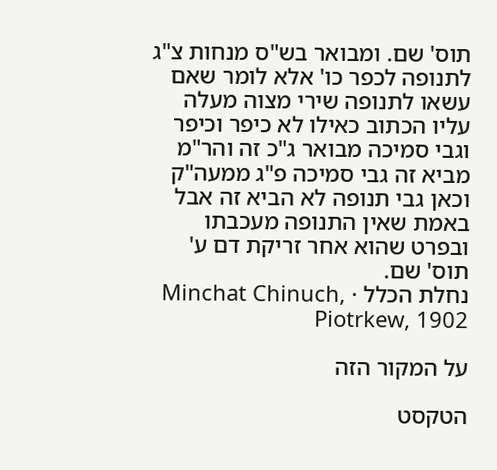תוס' שם. ומבואר בש"ס מנחות צ"ג לתנופה לכפר כו' אלא לומר שאם עשאו לתנופה שירי מצוה מעלה עליו הכתוב כאילו לא כיפר וכיפר וגבי סמיכה מבואר ג"כ זה והר"מ מביא זה גבי סמיכה פ"ג ממעה"ק וכאן גבי תנופה לא הביא זה אבל באמת שאין התנופה מעכבתו ובפרט שהוא אחר זריקת דם ע' תוס' שם.
נחלת הכלל · Minchat Chinuch, Piotrkew, 1902

על המקור הזה

הטקסט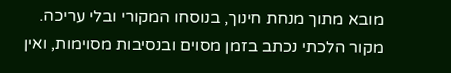מובא מתוך מנחת חינוך, בנוסחו המקורי ובלי עריכה. מקור הלכתי נכתב בזמן מסוים ובנסיבות מסוימות, ואין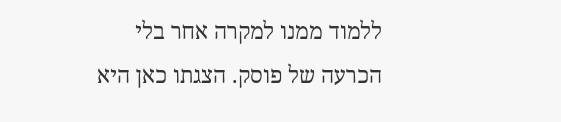ללמוד ממנו למקרה אחר בלי הכרעה של פוסק. הצגתו כאן היא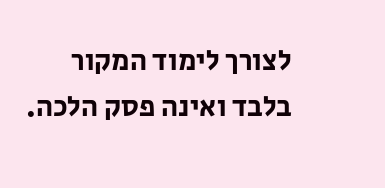לצורך לימוד המקור בלבד ואינה פסק הלכה.